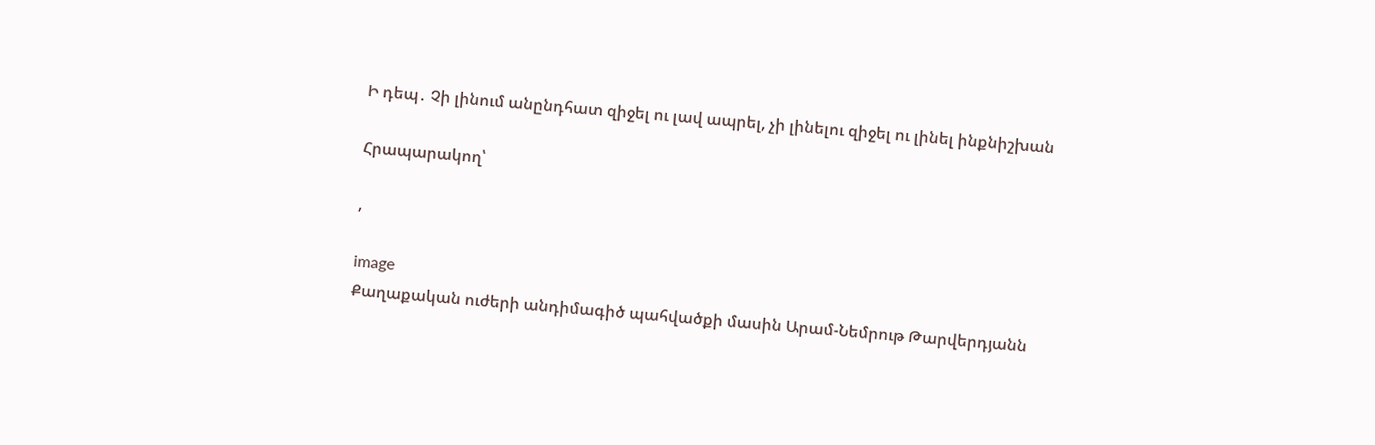Ի դեպ․ Չի լինում անընդհատ զիջել ու լավ ապրել, չի լինելու զիջել ու լինել ինքնիշխան

Հրապարակող՝

,

image
Քաղաքական ուժերի անդիմագիծ պահվածքի մասին Արամ-Նեմրութ Թարվերդյանն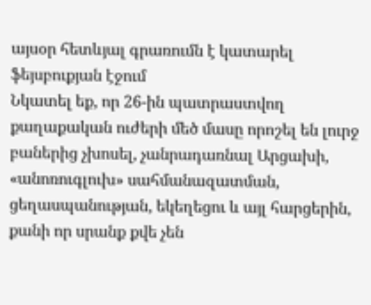այսօր հետևյալ գրառումն է կատարել ֆեյսբուքյան էջում
Նկատել եք, որ 26-ին պատրաստվող քաղաքական ուժերի մեծ մասը որոշել են լուրջ բաներից չխոսել, չանրադառնալ Արցախի, «անոռուգլուխ» սահմանազատման, ցեղասպանության, եկեղեցու և այլ հարցերին, քանի որ սրանք քվե չեն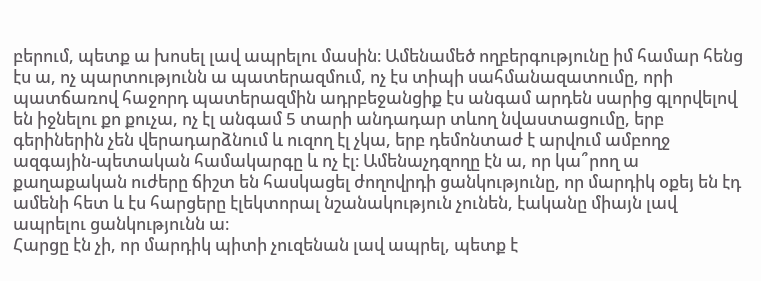բերում, պետք ա խոսել լավ ապրելու մասին։ Ամենամեծ ողբերգությունը իմ համար հենց էս ա, ոչ պարտությունն ա պատերազմում, ոչ էս տիպի սահմանազատումը, որի պատճառով հաջորդ պատերազմին ադրբեջանցիք էս անգամ արդեն սարից գլորվելով են իջնելու քո քուչա, ոչ էլ անգամ 5 տարի անդադար տևող նվաստացումը, երբ գերիներին չեն վերադարձնում և ուզող էլ չկա, երբ դեմոնտաժ է արվում ամբողջ ազգային-պետական համակարգը և ոչ էլ։ Ամենաչդզողը էն ա, որ կա՞րող ա քաղաքական ուժերը ճիշտ են հասկացել ժողովրդի ցանկությունը, որ մարդիկ օքեյ են էդ ամենի հետ և էս հարցերը էլեկտորալ նշանակություն չունեն, էականը միայն լավ ապրելու ցանկությունն ա։
Հարցը էն չի, որ մարդիկ պիտի չուզենան լավ ապրել, պետք է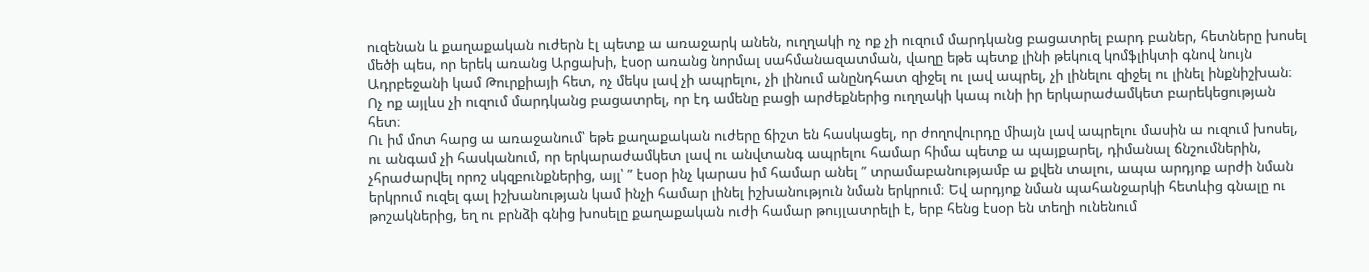ուզենան և քաղաքական ուժերն էլ պետք ա առաջարկ անեն, ուղղակի ոչ ոք չի ուզում մարդկանց բացատրել բարդ բաներ, հետները խոսել մեծի պես, որ երեկ առանց Արցախի, էսօր առանց նորմալ սահմանազատման, վաղը եթե պետք լինի թեկուզ կոմֆլիկտի գնով նույն Ադրբեջանի կամ Թուրքիայի հետ, ոչ մեկս լավ չի ապրելու, չի լինում անընդհատ զիջել ու լավ ապրել, չի լինելու զիջել ու լինել ինքնիշխան։ Ոչ ոք այլևս չի ուզում մարդկանց բացատրել, որ էդ ամենը բացի արժեքներից ուղղակի կապ ունի իր երկարաժամկետ բարեկեցության հետ։
Ու իմ մոտ հարց ա առաջանում՝ եթե քաղաքական ուժերը ճիշտ են հասկացել, որ ժողովուրդը միայն լավ ապրելու մասին ա ուզում խոսել, ու անգամ չի հասկանում, որ երկարաժամկետ լավ ու անվտանգ ապրելու համար հիմա պետք ա պայքարել, դիմանալ ճնշումներին, չհրաժարվել որոշ սկզբունքներից, այլ՝ ” էսօր ինչ կարաս իմ համար անել ” տրամաբանությամբ ա քվեն տալու, ապա արդյոք արժի նման երկրում ուզել գալ իշխանության կամ ինչի համար լինել իշխանություն նման երկրում։ Եվ արդյոք նման պահանջարկի հետևից գնալը ու թոշակներից, եղ ու բրնձի գնից խոսելը քաղաքական ուժի համար թույլատրելի է, երբ հենց էսօր են տեղի ունենում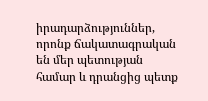իրադարձություններ, որոնք ճակատագրական են մեր պետության համար և դրանցից պետք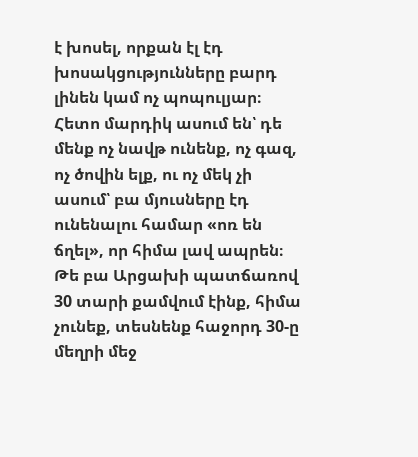է խոսել, որքան էլ էդ խոսակցությունները բարդ լինեն կամ ոչ պոպուլյար։
Հետո մարդիկ ասում են՝ դե մենք ոչ նավթ ունենք, ոչ գազ, ոչ ծովին ելք, ու ոչ մեկ չի ասում՝ բա մյուսները էդ ունենալու համար «ոռ են ճղել», որ հիմա լավ ապրեն։ Թե բա Արցախի պատճառով 30 տարի քամվում էինք, հիմա չունեք, տեսնենք հաջորդ 30-ը մեղրի մեջ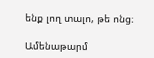ենք լող տալո, թե ոնց։

Ամենաթարմ